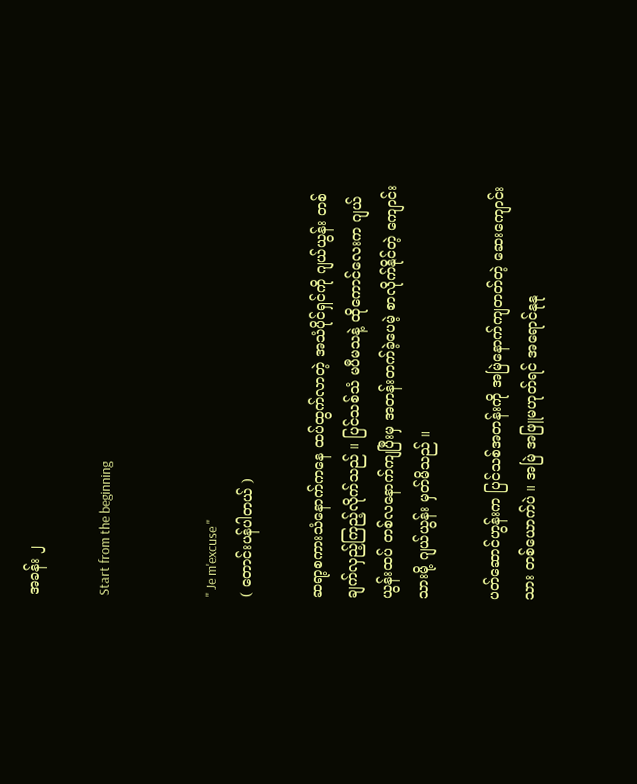အခန်း ၂

Start from the beginning


" Je m'excuse "
( တောင်းပန်ပါတယ် )

ဆရာ့စကားသံနောက်ကနေ ထပ်ထွက်လာတဲ့ အသံပိုင်ရှင်ကို ဂျယ်ယွန်း တစ်ချက်လှည့်ကြည့်လိုက်သည် ။ ပြင်သစ်သံ မပီမသနဲ့ ထိုကောင်လေးက ဂျယ်ယွန်းထပ် တစ်လနောက်ကျပြီးမှ အတန်းတက်ခဲ့ပေမဲ့ စာလိုက်နိုင်တဲ့ ကျောင်းသားမို့ ဂျယ်ယွန်း မှတ်မိသည် ။

ပတ်ဆောင်ဟွန်းက ပြင်သစ်အတန်းကို အမြဲနောက်ကျတတ်တဲ့ ဆေးကျောင်းသား တစ်ယောက်ပဲ ။ အမြဲ အဖြူမဟုတ်ရင် အရောင်နုနု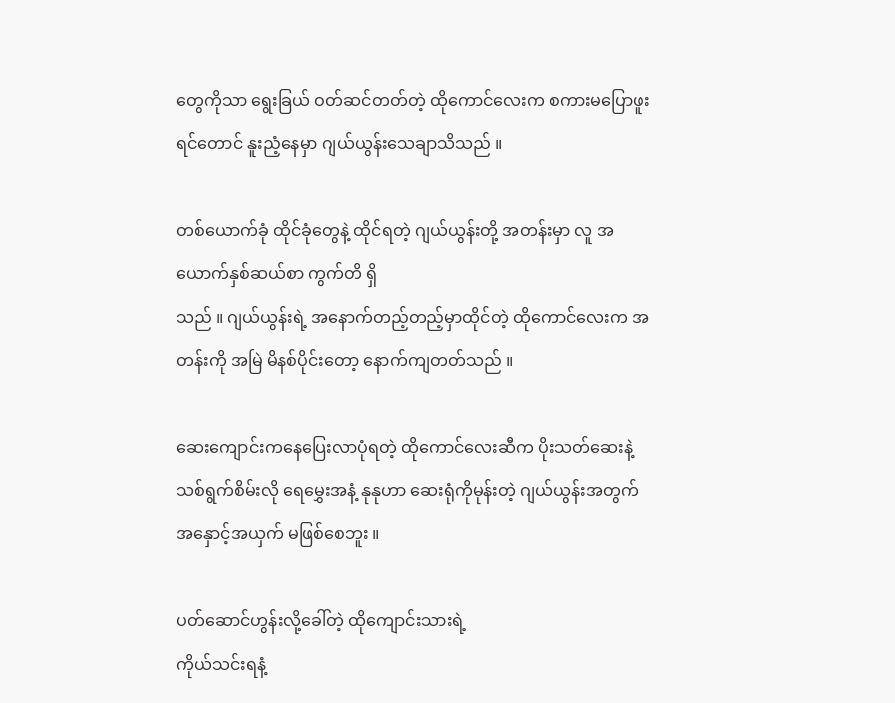တွေကိုသာ ရွေးခြယ် ဝတ်ဆင်တတ်တဲ့ ထိုကောင်လေးက စကားမပြောဖူးရင်တောင် နူးညံ့နေမှာ ဂျယ်ယွန်းသေချာသိသည် ။

တစ်ယောက်ခုံ ထိုင်ခုံတွေနဲ့ ထိုင်ရတဲ့ ဂျယ်ယွန်းတို့ အတန်းမှာ လူ အယောက်နှစ်ဆယ်စာ ကွက်တိ ရှိ
သည် ။ ဂျယ်ယွန်းရဲ့ အနောက်တည့်တည့်မှာထိုင်တဲ့ ထိုကောင်လေးက အတန်းကို အမြဲ မိနစ်ပိုင်းတော့ နောက်ကျတတ်သည် ။

ဆေးကျောင်းကနေပြေးလာပုံရတဲ့ ထိုကောင်လေးဆီက ပိုးသတ်ဆေးနဲ့ သစ်ရွက်စိမ်းလို ရေမွှေးအနံ့ နုနုဟာ ဆေးရုံကိုမုန်းတဲ့ ဂျယ်ယွန်းအတွက် အနှောင့်အယှက် မဖြစ်စေဘူး ။

ပတ်ဆောင်ဟွန်းလို့ခေါ်တဲ့ ထိုကျောင်းသားရဲ့
ကိုယ်သင်းရနံ့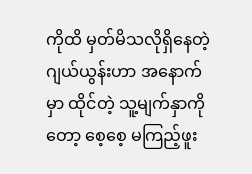ကိုထိ မှတ်မိသလိုရှိနေတဲ့ ဂျယ်ယွန်းဟာ အနောက်မှာ ထိုင်တဲ့ သူ့မျက်နှာကိုတော့ စေ့စေ့ မကြည့်ဖူး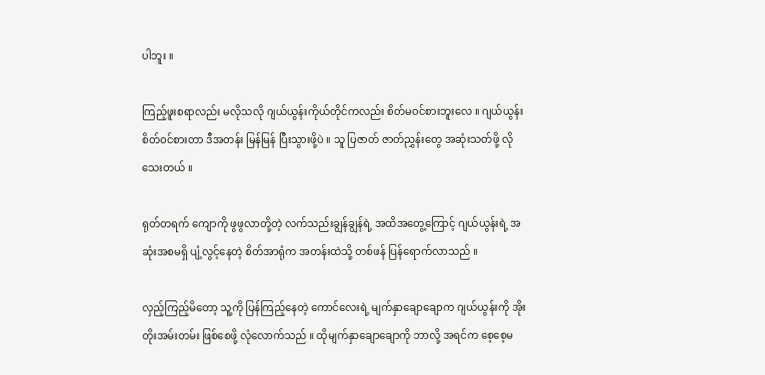ပါဘူး ။

ကြည့်ဖူးစရာလည်း မလိုသလို ဂျယ်ယွန်းကိုယ်တိုင်ကလည်း စိတ်မဝင်စားဘူးလေ ။ ဂျယ်ယွန်းစိတ်ဝင်စားတာ ဒီအတန်း မြန်မြန် ပြီးသွားဖို့ပဲ ။ သူ ပြဇာတ် ဇာတ်ညွှန်းတွေ အဆုံးသတ်ဖို့ လိုသေးတယ် ။

ရုတ်တရက် ကျောကို ဖွဖွလာတို့တဲ့ လက်သည်းချွန်ချွန်ရဲ့ အထိအတွေ့ကြောင့် ဂျယ်ယွန်းရဲ့ အဆုံးအစမရှိ ပျံ့လွင့်နေတဲ့ စိတ်အာရုံက အတန်းထဲသို့ တစ်ဖန် ပြန်ရောက်လာသည် ။

လှည့်ကြည့်မိတော့ သူ့ကို ပြန်ကြည့်နေတဲ့ ကောင်လေးရဲ့ မျက်နှာချောချောက ဂျယ်ယွန်းကို အိုးတိုးအမ်းတမ်း ဖြစ်စေဖို့ လုံလောက်သည် ။ ထိုမျက်နှာချောချောကို ဘာလို့ အရင်က စေ့စေ့မ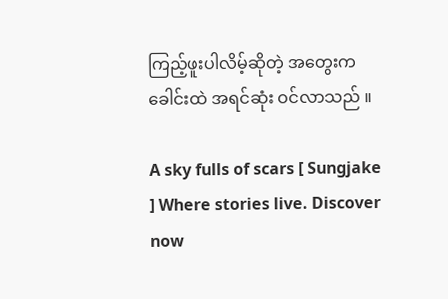ကြည့်ဖူးပါလိမ့်ဆိုတဲ့ အတွေးက ခေါင်းထဲ အရင်ဆုံး ဝင်လာသည် ။

A sky fulls of scars [ Sungjake ] Where stories live. Discover now